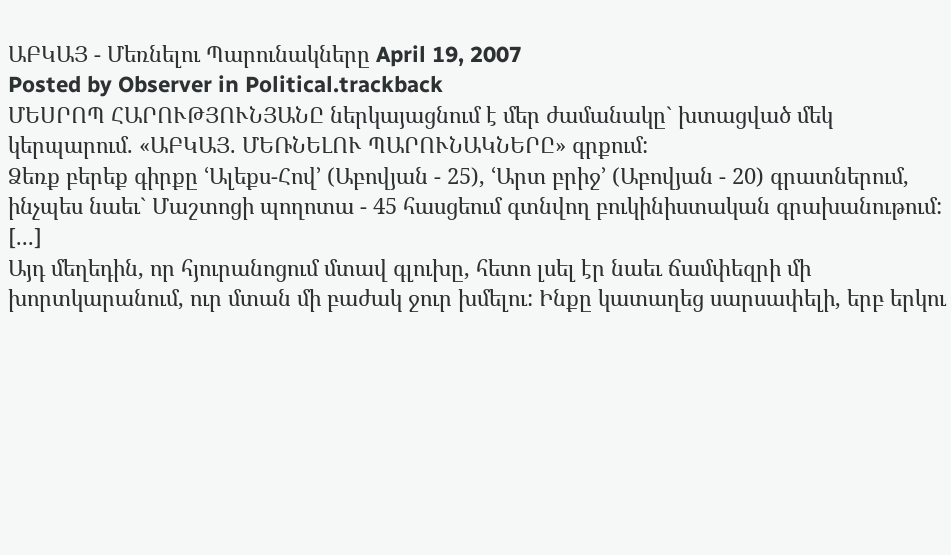ԱԲԿԱՅ - Մեռնելու Պարունակները April 19, 2007
Posted by Observer in Political.trackback
ՄԵՍՐՈՊ ՀԱՐՈՒԹՅՈՒՆՅԱՆԸ ներկայացնում է մեր ժամանակը` խտացված մեկ կերպարում. «ԱԲԿԱՅ. ՄԵՌՆԵԼՈՒ ՊԱՐՈՒՆԱԿՆԵՐԸ» գրքում:
Ձեռք բերեք գիրքը ՙԱլեքս-Հով՚ (Աբովյան - 25), ՙԱրտ բրիջ՚ (Աբովյան - 20) գրատներում, ինչպես նաեւ` Մաշտոցի պողոտա - 45 հասցեում գտնվող բուկինիստական գրախանութում:
[...]
Այդ մեղեդին, որ հյուրանոցում մտավ գլուխը, հետո լսել էր նաեւ ճամփեզրի մի խորտկարանում, ուր մտան մի բաժակ ջուր խմելու: Ինքը կատաղեց սարսափելի, երբ երկու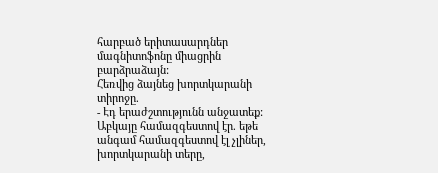հարբած երիտասարդներ մագնիտոֆոնը միացրին բարձրաձայն:
Հեռվից ձայնեց խորտկարանի տիրոջը.
- Էդ երաժշտությունն անջատեք:
Աբկայը համազգեստով էր. եթե անգամ համազգեստով էլ չլիներ, խորտկարանի տերը,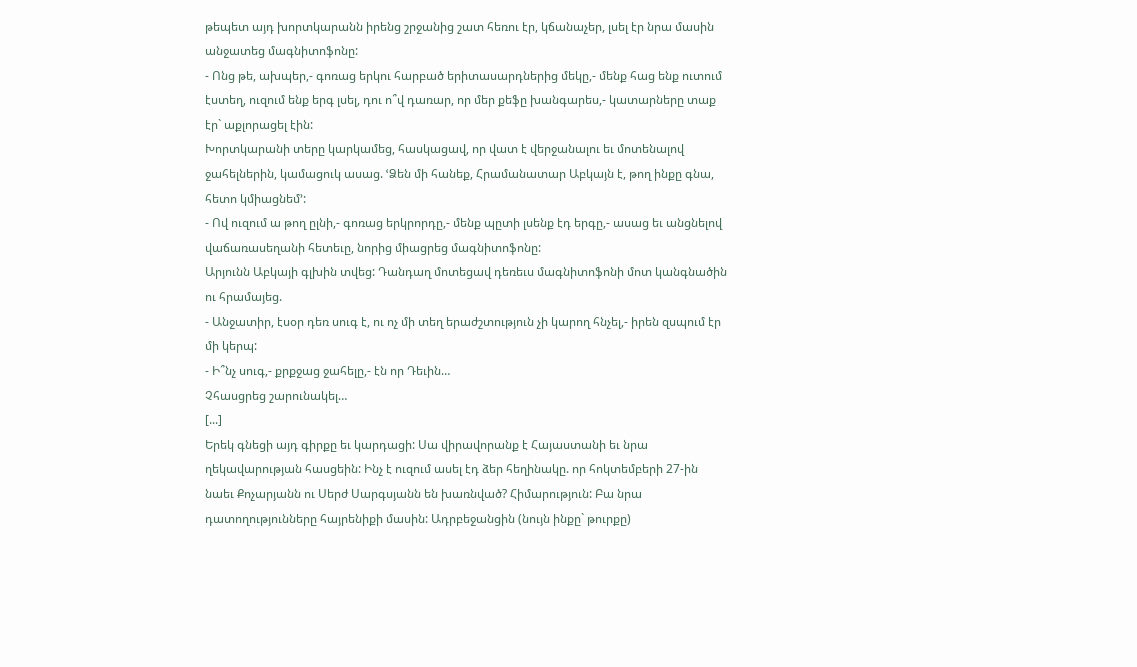թեպետ այդ խորտկարանն իրենց շրջանից շատ հեռու էր, կճանաչեր, լսել էր նրա մասին անջատեց մագնիտոֆոնը:
- Ոնց թե, ախպեր,- գոռաց երկու հարբած երիտասարդներից մեկը,- մենք հաց ենք ուտում էստեղ, ուզում ենք երգ լսել, դու ո՞վ դառար, որ մեր քեֆը խանգարես,- կատարները տաք էր` աքլորացել էին:
Խորտկարանի տերը կարկամեց, հասկացավ, որ վատ է վերջանալու եւ մոտենալով ջահելներին, կամացուկ ասաց. ՙՁեն մի հանեք, Հրամանատար Աբկայն է, թող ինքը գնա, հետո կմիացնեմ՚:
- Ով ուզում ա թող ըլնի,- գոռաց երկրորդը,- մենք պըտի լսենք էդ երգը,- ասաց եւ անցնելով վաճառասեղանի հետեւը, նորից միացրեց մագնիտոֆոնը:
Արյունն Աբկայի գլխին տվեց: Դանդաղ մոտեցավ դեռեւս մագնիտոֆոնի մոտ կանգնածին ու հրամայեց.
- Անջատիր, էսօր դեռ սուգ է, ու ոչ մի տեղ երաժշտություն չի կարող հնչել,- իրեն զսպում էր մի կերպ:
- Ի՞նչ սուգ,- քրքջաց ջահելը,- էն որ Դեւին…
Չհասցրեց շարունակել…
[...]
Երեկ գնեցի այդ գիրքը եւ կարդացի: Սա վիրավորանք է Հայաստանի եւ նրա ղեկավարության հասցեին: Ինչ է ուզում ասել էդ ձեր հեղինակը. որ հոկտեմբերի 27-ին նաեւ Քոչարյանն ու Սերժ Սարգսյանն են խառնված? Հիմարություն: Բա նրա դատողությունները հայրենիքի մասին: Ադրբեջանցին (նույն ինքը` թուրքը)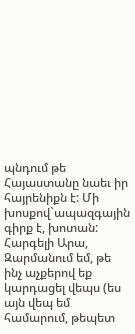պնդում թե Հայաստանը նաեւ իր հայրենիքն է: Մի խոսքով`ապազգային գիրք է, խոտան:
Հարգելի Արա,
Զարմանում եմ, թե ինչ աչքերով եք կարդացել վեպս (ես այն վեպ եմ համարում, թեպետ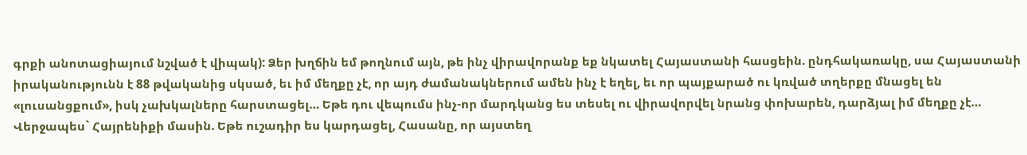գրքի անոտացիայում նշված է վիպակ): Ձեր խղճին եմ թողնում այն, թե ինչ վիրավորանք եք նկատել Հայաստանի հասցեին. ընդհակառակը, սա Հայաստանի իրականությունն է 88 թվականից սկսած, եւ իմ մեղքը չէ, որ այդ ժամանակներում ամեն ինչ է եղել, եւ որ պայքարած ու կռված տղերքը մնացել են «լուսանցքում», իսկ չախկալները հարստացել… Եթե դու վեպումս ինչ-որ մարդկանց ես տեսել ու վիրավորվել նրանց փոխարեն, դարձյալ իմ մեղքը չէ…
Վերջապես` Հայրենիքի մասին. Եթե ուշադիր ես կարդացել, Հասանը, որ այստեղ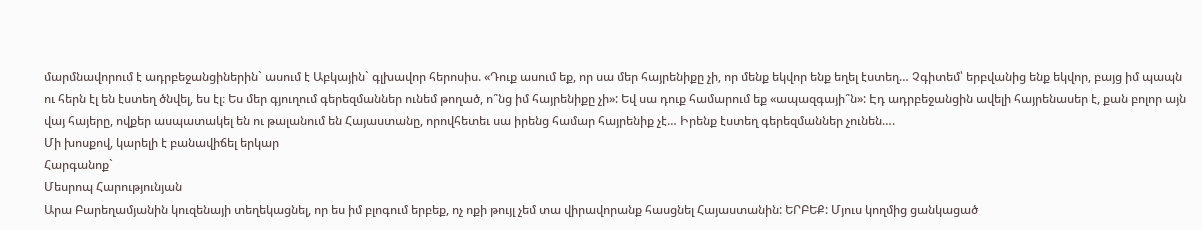մարմնավորում է ադրբեջանցիներին` ասում է Աբկային` գլխավոր հերոսիս. «Դուք ասում եք, որ սա մեր հայրենիքը չի, որ մենք եկվոր ենք եղել էստեղ… Չգիտեմ՝ երբվանից ենք եկվոր, բայց իմ պապն ու հերն էլ են էստեղ ծնվել, ես էլ։ Ես մեր գյուղում գերեզմաններ ունեմ թողած, ո՞նց իմ հայրենիքը չի»: Եվ սա դուք համարում եք «ապազգայի՞ն»: Էդ ադրբեջանցին ավելի հայրենասեր է, քան բոլոր այն վայ հայերը, ովքեր ասպատակել են ու թալանում են Հայաստանը, որովհետեւ սա իրենց համար հայրենիք չէ… Իրենք էստեղ գերեզմաններ չունեն….
Մի խոսքով, կարելի է բանավիճել երկար
Հարգանոք`
Մեսրոպ Հարությունյան
Արա Բարեղամյանին կուզենայի տեղեկացնել, որ ես իմ բլոգում երբեք, ոչ ոքի թույլ չեմ տա վիրավորանք հասցնել Հայաստանին: ԵՐԲԵՔ: Մյուս կողմից ցանկացած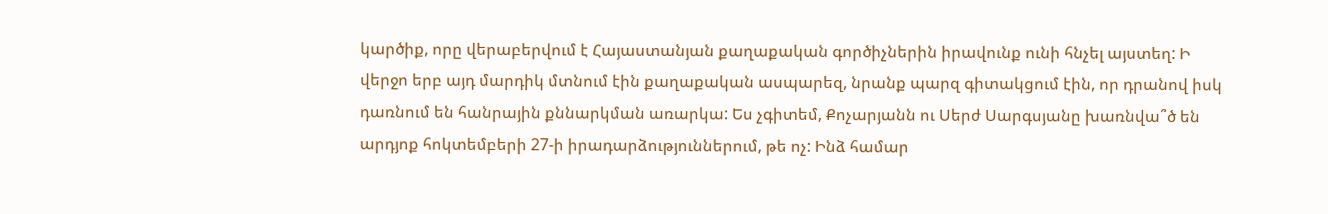կարծիք, որը վերաբերվում է Հայաստանյան քաղաքական գործիչներին իրավունք ունի հնչել այստեղ: Ի վերջո երբ այդ մարդիկ մտնում էին քաղաքական ասպարեզ, նրանք պարզ գիտակցում էին, որ դրանով իսկ դառնում են հանրային քննարկման առարկա: Ես չգիտեմ, Քոչարյանն ու Սերժ Սարգսյանը խառնվա՞ծ են արդյոք հոկտեմբերի 27-ի իրադարձություններում, թե ոչ: Ինձ համար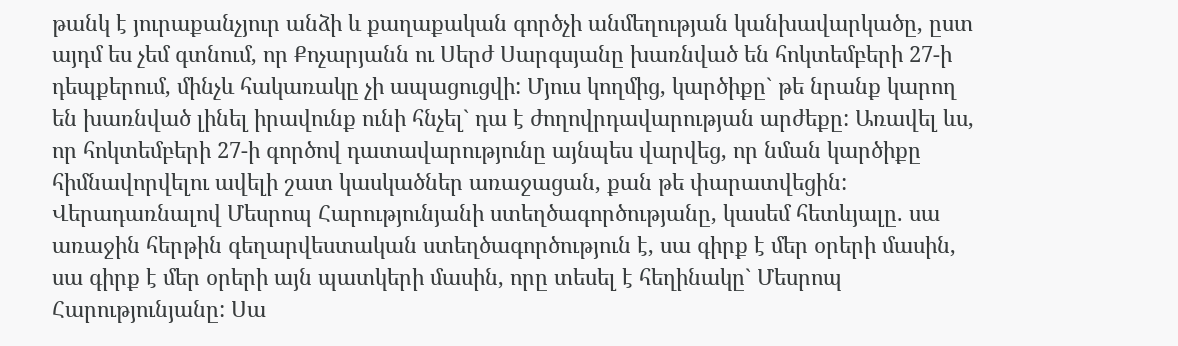թանկ է յուրաքանչյուր անձի և քաղաքական գործչի անմեղության կանխավարկածը, ըստ այդմ ես չեմ գտնում, որ Քոչարյանն ու Սերժ Սարգսյանը խառնված են հոկտեմբերի 27-ի դեպքերում, մինչև հակառակը չի ապացուցվի: Մյուս կողմից, կարծիքը` թե նրանք կարող են խառնված լինել իրավունք ունի հնչել` դա է ժողովրդավարության արժեքը: Առավել ևս, որ հոկտեմբերի 27-ի գործով դատավարությունը այնպես վարվեց, որ նման կարծիքը հիմնավորվելու ավելի շատ կասկածներ առաջացան, քան թե փարատվեցին:
Վերադառնալով Մեսրոպ Հարությունյանի ստեղծագործությանը, կասեմ հետևյալը. սա առաջին հերթին գեղարվեստական ստեղծագործություն է, սա գիրք է մեր օրերի մասին, սա գիրք է մեր օրերի այն պատկերի մասին, որը տեսել է հեղինակը` Մեսրոպ Հարությունյանը: Սա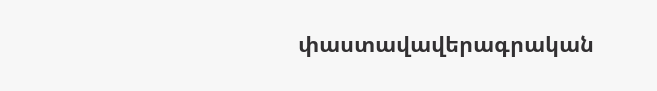փաստավավերագրական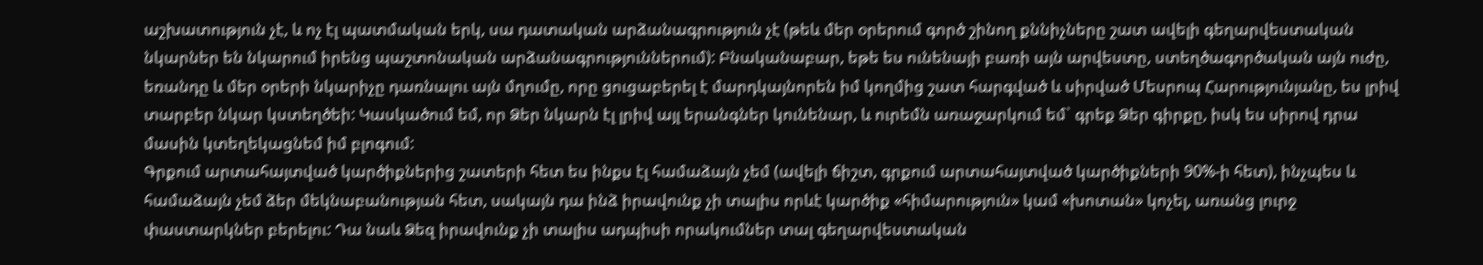աշխատություն չէ, և ոչ էլ պատմական երկ, սա դատական արձանագրություն չէ (թեև մեր օրերում գործ շինող քննիչները շատ ավելի գեղարվեստական նկարներ են նկարում իրենց պաշտոնական արձանագրություններում): Բնականաբար, եթե ես ունենայի բառի այն արվեստը, ստեղծագործական այն ուժը, եռանդը և մեր օրերի նկարիչը դառնալու այն մղումը, որը ցուցաբերել է մարդկայնորեն իմ կողմից շատ հարգված և սիրված Մեսրոպ Հարությունյանը, ես լրիվ տարբեր նկար կստեղծեի: Կասկածում եմ, որ Ձեր նկարն էլ լրիվ այլ երանգներ կունենար, և ուրեմն առաջարկում եմ` գրեք Ձեր գիրքը, իսկ ես սիրով դրա մասին կտեղեկացնեմ իմ բլոգում:
Գրքում արտահայտված կարծիքներից շատերի հետ ես ինքս էլ համաձայն չեմ (ավելի ճիշտ, գրքում արտահայտված կարծիքների 90%-ի հետ), ինչպես և համաձայն չեմ ձեր մեկնաբանության հետ, սակայն դա ինձ իրավունք չի տալիս որևէ կարծիք «հիմարություն» կամ «խոտան» կոչել, առանց լուրջ փաստարկներ բերելու: Դա նաև Ձեզ իրավունք չի տալիս ադպիսի որակումներ տալ գեղարվեստական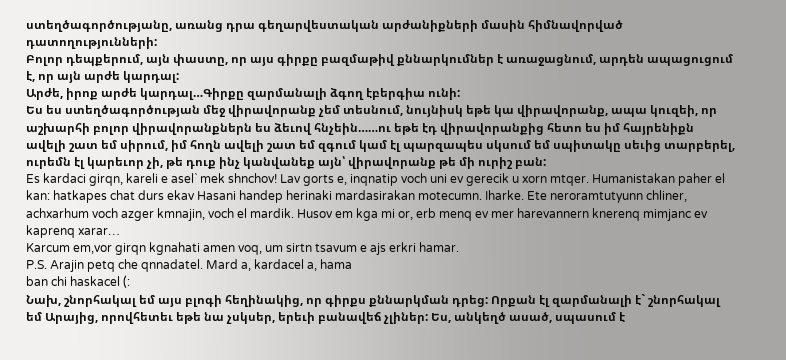ստեղծագործությանը, առանց դրա գեղարվեստական արժանիքների մասին հիմնավորված դատողությունների:
Բոլոր դեպքերում, այն փաստը, որ այս գիրքը բազմաթիվ քննարկումներ է առաջացնում, արդեն ապացուցում է, որ այն արժե կարդալ:
Արժե, իրոք արժե կարդալ…Գիրքը զարմանալի ձգող էբերգիա ունի:
Ես ես ստեղծագործության մեջ վիրավորանք չեմ տեսնում, նույնիսկ եթե կա վիրավորանք, ապա կուզեի, որ աշխարհի բոլոր վիրավորանքներն ես ձեւով հնչեին……ու եթե էդ վիրավորանքից հետո ես իմ հայրենիքն ավելի շատ եմ սիրում, իմ հողն ավելի շատ եմ զգում կամ էլ պարզապես սկսում եմ սպիտակը սեւից տարբերել, ուրեմն էլ կարեւոր չի, թե դուք ինչ կանվանեք այն՝ վիրավորանք թե մի ուրիշ բան:
Es kardaci girqn, kareli e asel` mek shnchov! Lav gorts e, inqnatip voch uni ev gerecik u xorn mtqer. Humanistakan paher el kan: hatkapes chat durs ekav Hasani handep herinaki mardasirakan motecumn. Iharke. Ete neroramtutyunn chliner, achxarhum voch azger kmnajin, voch el mardik. Husov em kga mi or, erb menq ev mer harevannern knerenq mimjanc ev kaprenq xarar…
Karcum em,vor girqn kgnahati amen voq, um sirtn tsavum e ajs erkri hamar.
P.S. Arajin petq che qnnadatel. Mard a, kardacel a, hama
ban chi haskacel (:
Նախ, շնորհակալ եմ այս բլոգի հեղինակից, որ գիրքս քննարկման դրեց: Որքան էլ զարմանալի է` շնորհակալ եմ Արայից, որովհետեւ եթե նա չսկսեր, երեւի բանավեճ չլիներ: Ես, անկեղծ ասած, սպասում է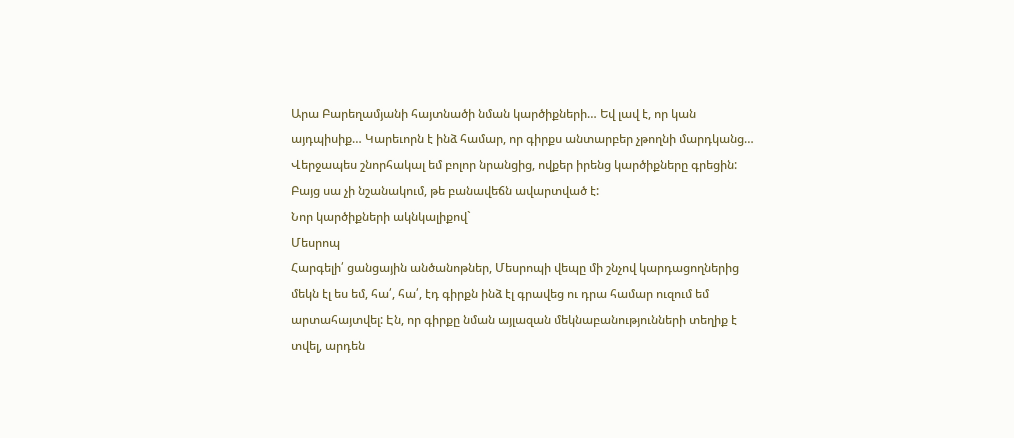Արա Բարեղամյանի հայտնածի նման կարծիքների… Եվ լավ է, որ կան այդպիսիք… Կարեւորն է ինձ համար, որ գիրքս անտարբեր չթողնի մարդկանց…
Վերջապես շնորհակալ եմ բոլոր նրանցից, ովքեր իրենց կարծիքները գրեցին: Բայց սա չի նշանակում, թե բանավեճն ավարտված է:
Նոր կարծիքների ակնկալիքով`
Մեսրոպ
Հարգելի՛ ցանցային անծանոթներ, Մեսրոպի վեպը մի շնչով կարդացողներից մեկն էլ ես եմ, հա՛, հա՛, էդ գիրքն ինձ էլ գրավեց ու դրա համար ուզում եմ արտահայտվել: Էն, որ գիրքը նման այլազան մեկնաբանությունների տեղիք է տվել, արդեն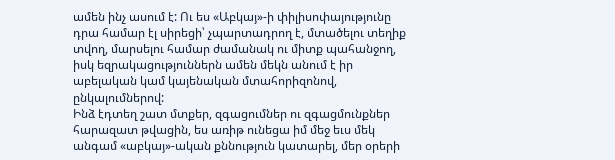ամեն ինչ ասում է: Ու ես «Աբկայ»-ի փիլիսոփայությունը դրա համար էլ սիրեցի՝ չպարտադրող է, մտածելու տեղիք տվող, մարսելու համար ժամանակ ու միտք պահանջող, իսկ եզրակացություններն ամեն մեկն անում է իր աբելական կամ կայենական մտահորիզոնով, ընկալումներով:
Ինձ էդտեղ շատ մտքեր, զգացումներ ու զգացմունքներ հարազատ թվացին, ես առիթ ունեցա իմ մեջ եւս մեկ անգամ «աբկայ»-ական քննություն կատարել, մեր օրերի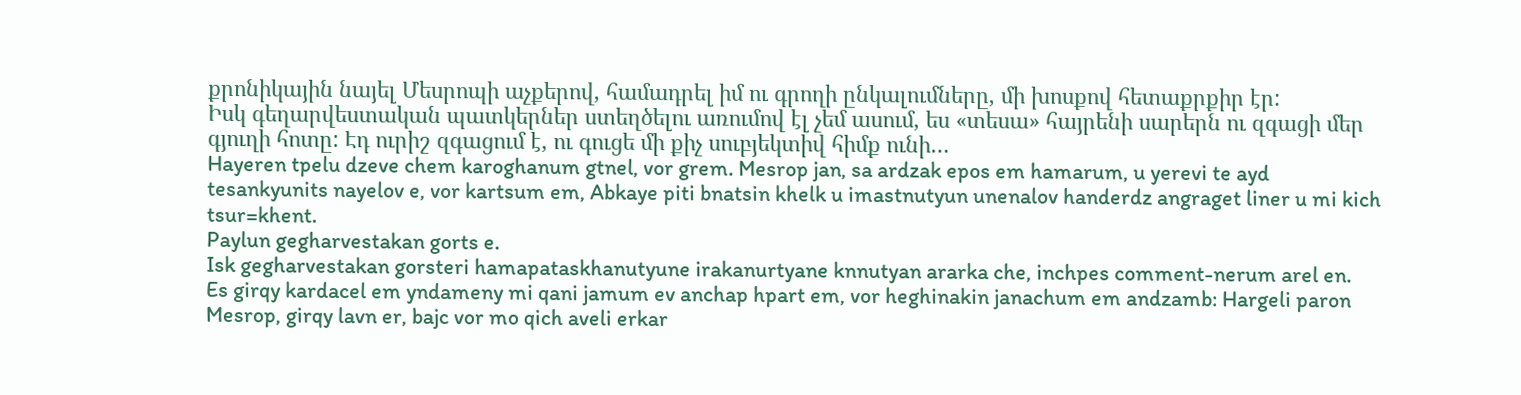քրոնիկային նայել Մեսրոպի աչքերով, համադրել իմ ու գրողի ընկալումները, մի խոսքով հետաքրքիր էր:
Իսկ գեղարվեստական պատկերներ ստեղծելու առումով էլ չեմ ասում, ես «տեսա» հայրենի սարերն ու զգացի մեր գյուղի հոտը: Էդ ուրիշ զգացում է, ու գուցե մի քիչ սուբյեկտիվ հիմք ունի…
Hayeren tpelu dzeve chem karoghanum gtnel, vor grem. Mesrop jan, sa ardzak epos em hamarum, u yerevi te ayd tesankyunits nayelov e, vor kartsum em, Abkaye piti bnatsin khelk u imastnutyun unenalov handerdz angraget liner u mi kich tsur=khent.
Paylun gegharvestakan gorts e.
Isk gegharvestakan gorsteri hamapataskhanutyune irakanurtyane knnutyan ararka che, inchpes comment-nerum arel en.
Es girqy kardacel em yndameny mi qani jamum ev anchap hpart em, vor heghinakin janachum em andzamb: Hargeli paron Mesrop, girqy lavn er, bajc vor mo qich aveli erkar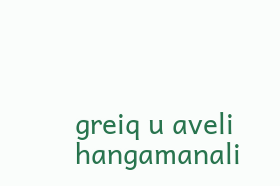greiq u aveli hangamanali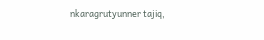nkaragrutyunner tajiq,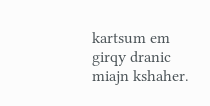kartsum em girqy dranic miajn kshaher.